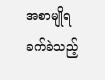အစာမျိုရခက်ခဲသည့်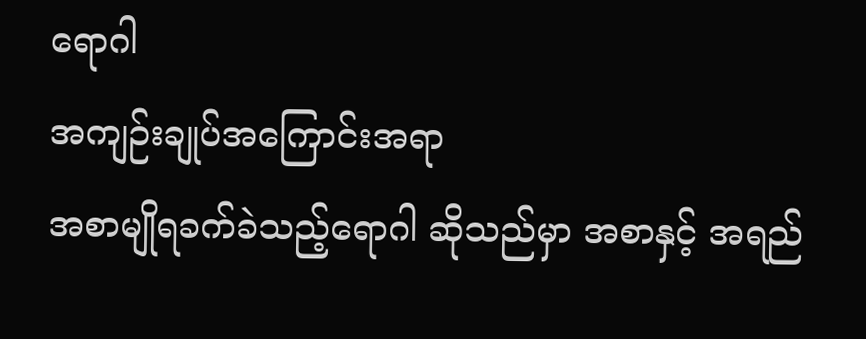ရောဂါ
အကျဉ်းချုပ်အကြောင်းအရာ
အစာမျိုရခက်ခဲသည့်ရောဂါ ဆိုသည်မှာ အစာနှင့် အရည်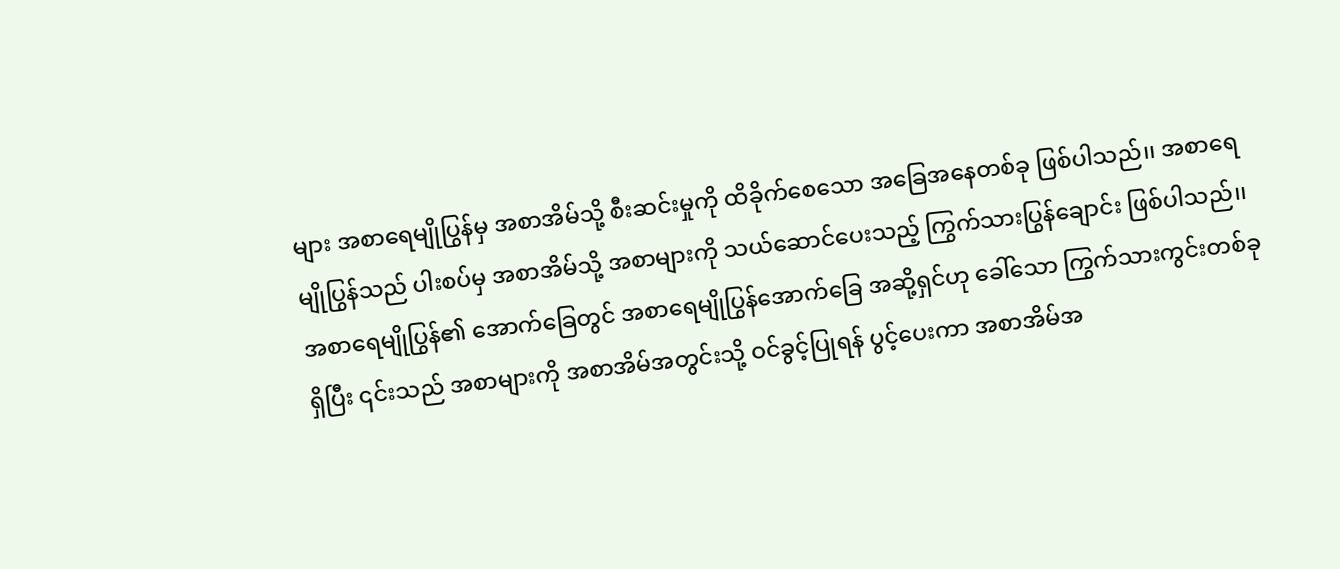များ အစာရေမျိုပြွန်မှ အစာအိမ်သို့ စီးဆင်းမှုကို ထိခိုက်စေသော အခြေအနေတစ်ခု ဖြစ်ပါသည်၊၊ အစာရေမျိုပြွန်သည် ပါးစပ်မှ အစာအိမ်သို့ အစာများကို သယ်ဆောင်ပေးသည့် ကြွက်သားပြွန်ချောင်း ဖြစ်ပါသည်၊၊ အစာရေမျိုပြွန်၏ အောက်ခြေတွင် အစာရေမျိုပြွန်အောက်ခြေ အဆို့ရှင်ဟု ခေါ်သော ကြွက်သားကွင်းတစ်ခုရှိပြီး ၎င်းသည် အစာများကို အစာအိမ်အတွင်းသို့ ဝင်ခွင့်ပြုရန် ပွင့်ပေးကာ အစာအိမ်အ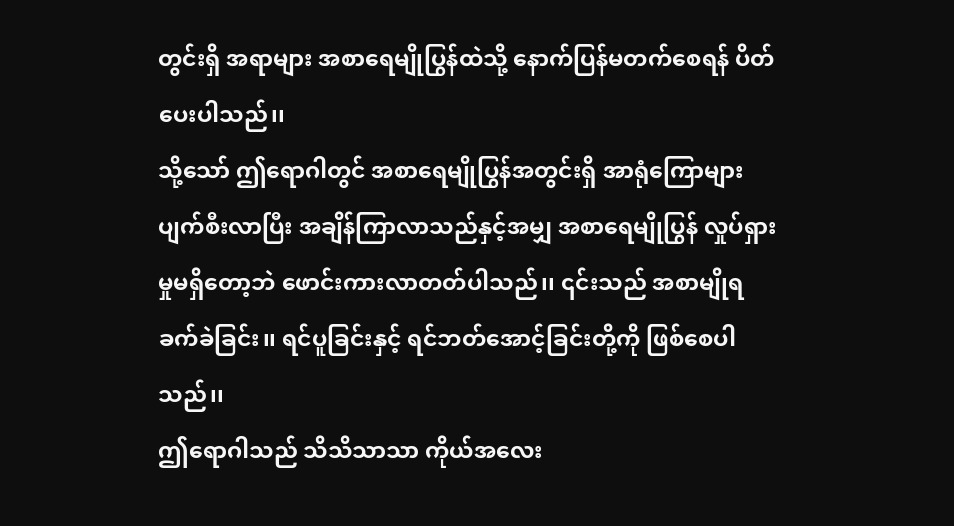တွင်းရှိ အရာများ အစာရေမျိုပြွန်ထဲသို့ နောက်ပြန်မတက်စေရန် ပိတ်ပေးပါသည်၊၊
သို့သော် ဤရောဂါတွင် အစာရေမျိုပြွန်အတွင်းရှိ အာရုံကြောများ ပျက်စီးလာပြီး အချိန်ကြာလာသည်နှင့်အမျှ အစာရေမျိုပြွန် လှုပ်ရှားမှုမရှိတော့ဘဲ ဖောင်းကားလာတတ်ပါသည်၊၊ ၎င်းသည် အစာမျိုရခက်ခဲခြင်း၊၊ ရင်ပူခြင်းနှင့် ရင်ဘတ်အောင့်ခြင်းတို့ကို ဖြစ်စေပါသည်၊၊
ဤရောဂါသည် သိသိသာသာ ကိုယ်အလေး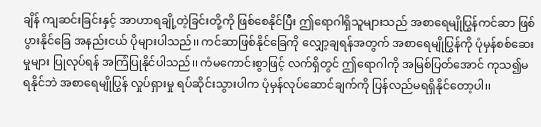ချိန် ကျဆင်းခြင်းနှင့် အာဟာရချို့တဲ့ခြင်းတို့ကို ဖြစ်စေနိုင်ပြီး ဤရောဂါရှိသူများသည် အစာရေမျိုပြွန်ကင်ဆာ ဖြစ်ပွားနိုင်ခြေ အနည်းငယ် ပိုများပါသည်၊၊ ကင်ဆာဖြစ်နိုင်ခြေကို လျှော့ချရန်အတွက် အစာရေမျိုပြွန်ကို ပုံမှန်စစ်ဆေးမှုများ ပြုလုပ်ရန် အကြံပြုနိုင်ပါသည်၊၊ ကံမကောင်းစွာဖြင့် လက်ရှိတွင် ဤရောဂါကို အမြစ်ပြတ်အောင် ကုသ၍မရနိုင်ဘဲ အစာရေမျိုပြွန် လှုပ်ရှားမှု ရပ်ဆိုင်းသွားပါက ပုံမှန်လုပ်ဆောင်ချက်ကို ပြန်လည်မရရှိနိုင်တော့ပါ၊၊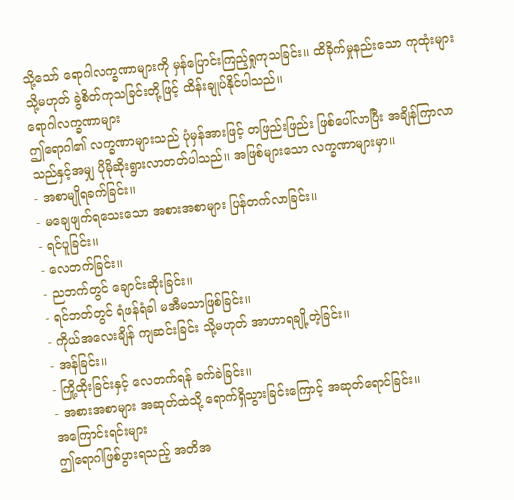သို့သော် ရောဂါလက္ခဏာများကို မှန်ပြောင်းကြည့်ရှုကုသခြင်း၊၊ ထိခိုက်မှုနည်းသော ကုထုံးများ သို့မဟုတ် ခွဲစိတ်ကုသခြင်းတို့ဖြင့် ထိန်းချုပ်နိုင်ပါသည်၊၊
ရောဂါလက္ခဏာများ
ဤရောဂါ၏ လက္ခဏာများသည် ပုံမှန်အားဖြင့် တဖြည်းဖြည်း ဖြစ်ပေါ်လာပြီး အချိန်ကြာလာသည်နှင့်အမျှ ပိုမိုဆိုးရွားလာတတ်ပါသည်၊၊ အဖြစ်များသော လက္ခဏာများမှာ၊၊
- အစာမျိုရခက်ခြင်း၊၊
- မချေဖျက်ရသေးသော အစားအစာများ ပြန်တက်လာခြင်း၊၊
- ရင်ပူခြင်း၊၊
- လေတက်ခြင်း၊၊
- ညဘက်တွင် ချောင်းဆိုးခြင်း၊၊
- ရင်ဘတ်တွင် ရံဖန်ရံခါ မအီမသာဖြစ်ခြင်း၊၊
- ကိုယ်အလေးချိန် ကျဆင်းခြင်း သို့မဟုတ် အာဟာရချို့တဲ့ခြင်း၊၊
- အန်ခြင်း၊၊
- ကြို့ထိုးခြင်းနှင့် လေတက်ရန် ခက်ခဲခြင်း၊၊
- အစားအစာများ အဆုတ်ထဲသို့ ရောက်ရှိသွားခြင်းကြောင့် အဆုတ်ရောင်ခြင်း၊၊
အကြောင်းရင်းများ
ဤရောဂါဖြစ်ပွားရသည့် အတိအ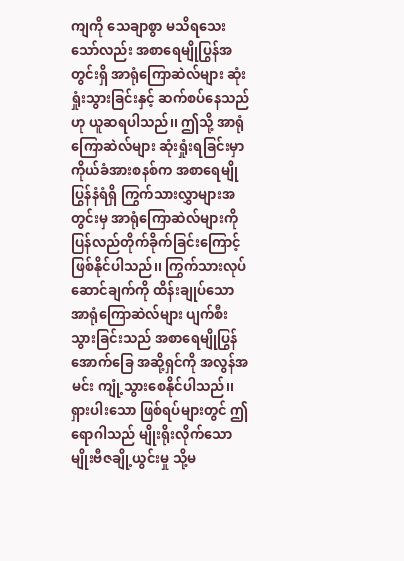ကျကို သေချာစွာ မသိရသေးသော်လည်း အစာရေမျိုပြွန်အတွင်းရှိ အာရုံကြောဆဲလ်များ ဆုံးရှုံးသွားခြင်းနှင့် ဆက်စပ်နေသည်ဟု ယူဆရပါသည်၊၊ ဤသို့ အာရုံကြောဆဲလ်များ ဆုံးရှုံးရခြင်းမှာ ကိုယ်ခံအားစနစ်က အစာရေမျိုပြွန်နံရံရှိ ကြွက်သားလွှာများအတွင်းမှ အာရုံကြောဆဲလ်များကို ပြန်လည်တိုက်ခိုက်ခြင်းကြောင့် ဖြစ်နိုင်ပါသည်၊၊ ကြွက်သားလုပ်ဆောင်ချက်ကို ထိန်းချုပ်သော အာရုံကြောဆဲလ်များ ပျက်စီးသွားခြင်းသည် အစာရေမျိုပြွန်အောက်ခြေ အဆို့ရှင်ကို အလွန်အမင်း ကျုံ့သွားစေနိုင်ပါသည်၊၊ ရှားပါးသော ဖြစ်ရပ်များတွင် ဤရောဂါသည် မျိုးရိုးလိုက်သော မျိုးဗီဇချို့ယွင်းမှု သို့မ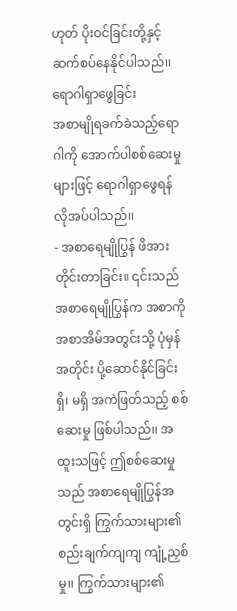ဟုတ် ပိုးဝင်ခြင်းတို့နှင့် ဆက်စပ်နေနိုင်ပါသည်၊၊
ရောဂါရှာဖွေခြင်း
အစာမျိုရခက်ခဲသည့်ရောဂါကို အောက်ပါစစ်ဆေးမှုများဖြင့် ရောဂါရှာဖွေရန် လိုအပ်ပါသည်၊၊
- အစာရေမျိုပြွန် ဖိအားတိုင်းတာခြင်း။ ၎င်းသည် အစာရေမျိုပြွန်က အစာကို အစာအိမ်အတွင်းသို့ ပုံမှန်အတိုင်း ပို့ဆောင်နိုင်ခြင်း ရှိ၊ မရှိ အကဲဖြတ်သည့် စစ်ဆေးမှု ဖြစ်ပါသည်၊၊ အထူးသဖြင့် ဤစစ်ဆေးမှုသည် အစာရေမျိုပြွန်အတွင်းရှိ ကြွက်သားများ၏ စည်းချက်ကျကျ ကျုံ့ညှစ်မှု၊၊ ကြွက်သားများ၏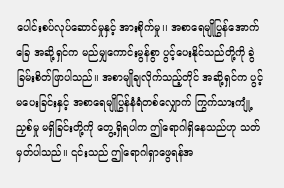ပေါင်းစပ်လုပ်ဆောင်မှုနှင့် အားစိုက်မှု၊၊ အစာရေမျိုပြွန်အောက်ခြေ အဆို့ရှင်က မည်မျှကောင်းမွန်စွာ ပွင့်ပေးနိုင်သည်တို့ကို ခွဲခြမ်းစိတ်ဖြာပါသည်၊၊ အစာမျိုချလိုက်သည့်တိုင် အဆို့ရှင်က ပွင့်မပေးခြင်းနှင့် အစာရေမျိုပြွန်နံရံတစ်လျှောက် ကြွက်သားကျုံ့ညှစ်မှု မရှိခြင်းတို့ကို တွေ့ရှိရပါက ဤရောဂါရှိနေသည်ဟု သတ်မှတ်ပါသည်၊၊ ၎င်းသည် ဤရောဂါရှာဖွေရန်အ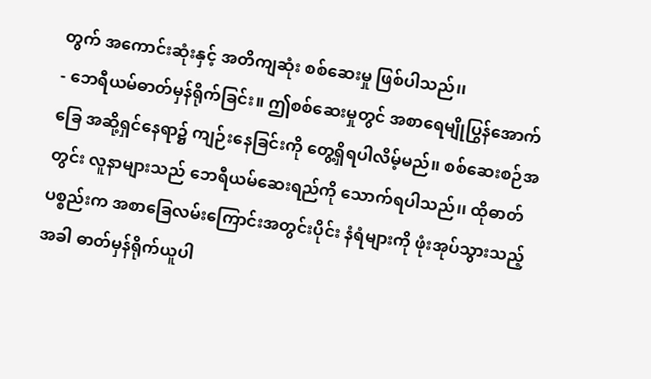တွက် အကောင်းဆုံးနှင့် အတိကျဆုံး စစ်ဆေးမှု ဖြစ်ပါသည်၊၊
- ဘေရီယမ်ဓာတ်မှန်ရိုက်ခြင်း။ ဤစစ်ဆေးမှုတွင် အစာရေမျိုပြွန်အောက်ခြေ အဆို့ရှင်နေရာ၌ ကျဉ်းနေခြင်းကို တွေ့ရှိရပါလိမ့်မည်၊၊ စစ်ဆေးစဉ်အတွင်း လူနာများသည် ဘေရီယမ်ဆေးရည်ကို သောက်ရပါသည်၊၊ ထိုဓာတ်ပစ္စည်းက အစာခြေလမ်းကြောင်းအတွင်းပိုင်း နံရံများကို ဖုံးအုပ်သွားသည့်အခါ ဓာတ်မှန်ရိုက်ယူပါ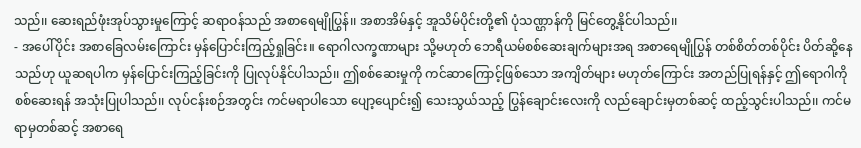သည်၊၊ ဆေးရည်ဖုံးအုပ်သွားမှုကြောင့် ဆရာဝန်သည် အစာရေမျိုပြွန်၊၊ အစာအိမ်နှင့် အူသိမ်ပိုင်းတို့၏ ပုံသဏ္ဌာန်ကို မြင်တွေ့နိုင်ပါသည်၊၊
- အပေါ်ပိုင်း အစာခြေလမ်းကြောင်း မှန်ပြောင်းကြည့်ရှုခြင်း။ ရောဂါလက္ခဏာများ သို့မဟုတ် ဘေရီယမ်စစ်ဆေးချက်များအရ အစာရေမျိုပြွန် တစ်စိတ်တစ်ပိုင်း ပိတ်ဆို့နေသည်ဟု ယူဆရပါက မှန်ပြောင်းကြည့်ခြင်းကို ပြုလုပ်နိုင်ပါသည်၊၊ ဤစစ်ဆေးမှုကို ကင်ဆာကြောင့်ဖြစ်သော အကျိတ်များ မဟုတ်ကြောင်း အတည်ပြုရန်နှင့် ဤရောဂါကို စစ်ဆေးရန် အသုံးပြုပါသည်၊၊ လုပ်ငန်းစဉ်အတွင်း ကင်မရာပါသော ပျော့ပျောင်း၍ သေးသွယ်သည့် ပြွန်ချောင်းလေးကို လည်ချောင်းမှတစ်ဆင့် ထည့်သွင်းပါသည်၊၊ ကင်မရာမှတစ်ဆင့် အစာရေ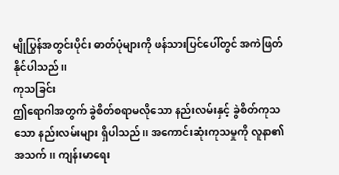မျိုပြွန်အတွင်းပိုင်း ဓာတ်ပုံများကို ဖန်သားပြင်ပေါ်တွင် အကဲဖြတ်နိုင်ပါသည်၊၊
ကုသခြင်း
ဤရောဂါအတွက် ခွဲစိတ်စရာမလိုသော နည်းလမ်းနှင့် ခွဲစိတ်ကုသသော နည်းလမ်းများ ရှိပါသည်၊၊ အကောင်းဆုံးကုသမှုကို လူနာ၏အသက်၊၊ ကျန်းမာရေး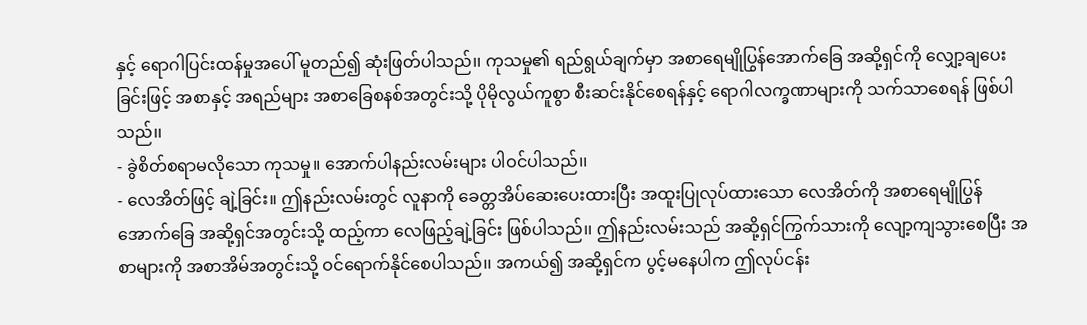နှင့် ရောဂါပြင်းထန်မှုအပေါ် မူတည်၍ ဆုံးဖြတ်ပါသည်၊၊ ကုသမှု၏ ရည်ရွယ်ချက်မှာ အစာရေမျိုပြွန်အောက်ခြေ အဆို့ရှင်ကို လျှော့ချပေးခြင်းဖြင့် အစာနှင့် အရည်များ အစာခြေစနစ်အတွင်းသို့ ပိုမိုလွယ်ကူစွာ စီးဆင်းနိုင်စေရန်နှင့် ရောဂါလက္ခဏာများကို သက်သာစေရန် ဖြစ်ပါသည်၊၊
- ခွဲစိတ်စရာမလိုသော ကုသမှု။ အောက်ပါနည်းလမ်းများ ပါဝင်ပါသည်၊၊
- လေအိတ်ဖြင့် ချဲ့ခြင်း။ ဤနည်းလမ်းတွင် လူနာကို ခေတ္တအိပ်ဆေးပေးထားပြီး အထူးပြုလုပ်ထားသော လေအိတ်ကို အစာရေမျိုပြွန်အောက်ခြေ အဆို့ရှင်အတွင်းသို့ ထည့်ကာ လေဖြည့်ချဲ့ခြင်း ဖြစ်ပါသည်၊၊ ဤနည်းလမ်းသည် အဆို့ရှင်ကြွက်သားကို လျော့ကျသွားစေပြီး အစာများကို အစာအိမ်အတွင်းသို့ ဝင်ရောက်နိုင်စေပါသည်၊၊ အကယ်၍ အဆို့ရှင်က ပွင့်မနေပါက ဤလုပ်ငန်း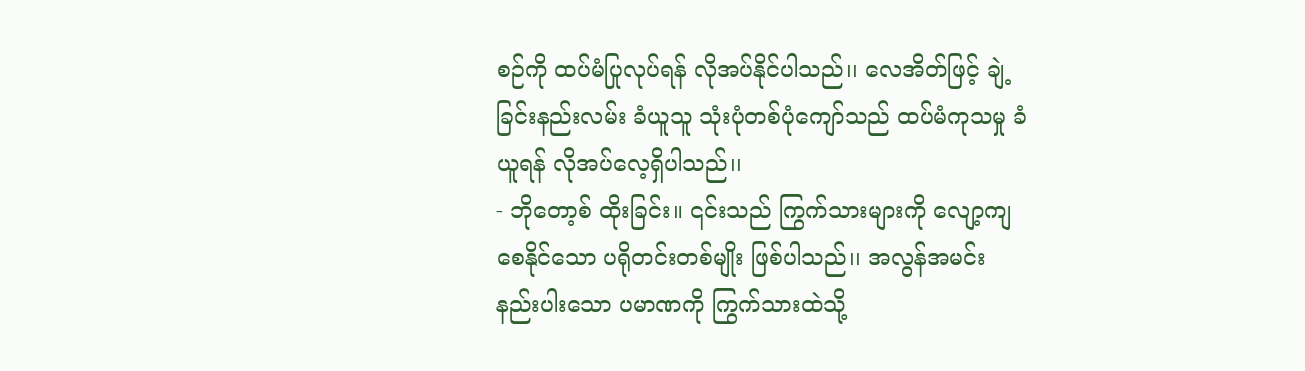စဉ်ကို ထပ်မံပြုလုပ်ရန် လိုအပ်နိုင်ပါသည်၊၊ လေအိတ်ဖြင့် ချဲ့ခြင်းနည်းလမ်း ခံယူသူ သုံးပုံတစ်ပုံကျော်သည် ထပ်မံကုသမှု ခံယူရန် လိုအပ်လေ့ရှိပါသည်၊၊
- ဘိုတော့စ် ထိုးခြင်း။ ၎င်းသည် ကြွက်သားများကို လျော့ကျစေနိုင်သော ပရိုတင်းတစ်မျိုး ဖြစ်ပါသည်၊၊ အလွန်အမင်း နည်းပါးသော ပမာဏကို ကြွက်သားထဲသို့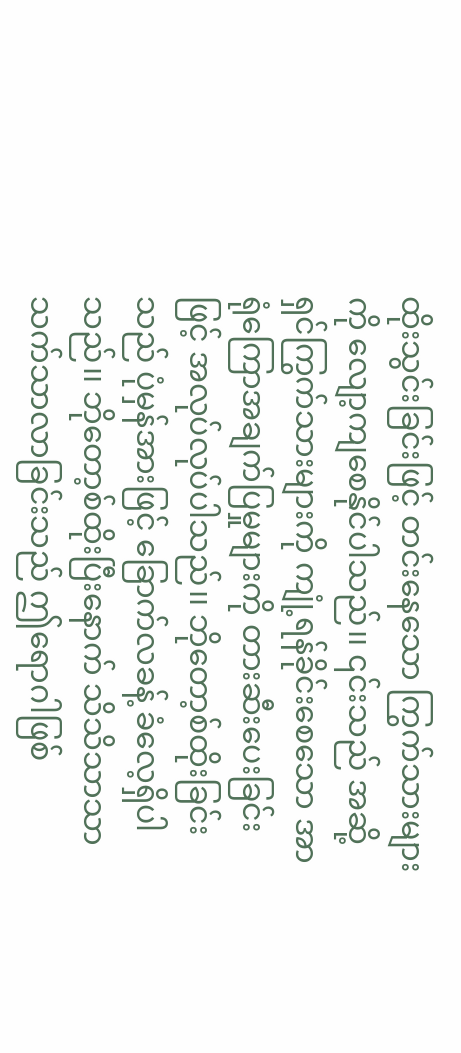ထိုးသွင်းခြင်းဖြင့် တင်းနေသော ကြွက်သားများကို လျော့ကျစေနိုင်ပါသည်၊၊ ၎င်းသည် အဆို့ရှင်ကြွက်သားများကို ကျုံ့ရန်ခိုင်းစေသော အာရုံကြောအချက်ပြမှုများကို တားဆီးပေးခြင်းဖြင့် အလုပ်လုပ်ပါသည်၊၊ ဘိုတော့စ်ထိုးခြင်းသည် ပုံမှန်အားဖြင့် ခြောက်လခန့် ခံလေ့ရှိပါသည်၊၊ ဘိုတော့စ်ထိုးပြီးနောက် သိသိသာသာ သက်သာလာခြင်းသည် ဤရောဂါဖြစ်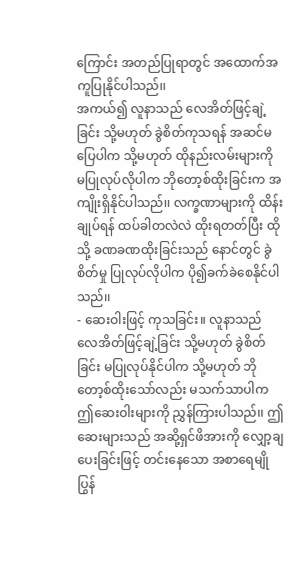ကြောင်း အတည်ပြုရာတွင် အထောက်အကူပြုနိုင်ပါသည်၊၊
အကယ်၍ လူနာသည် လေအိတ်ဖြင့်ချဲ့ခြင်း သို့မဟုတ် ခွဲစိတ်ကုသရန် အဆင်မပြေပါက သို့မဟုတ် ထိုနည်းလမ်းများကို မပြုလုပ်လိုပါက ဘိုတော့စ်ထိုးခြင်းက အကျိုးရှိနိုင်ပါသည်၊၊ လက္ခဏာများကို ထိန်းချုပ်ရန် ထပ်ခါတလဲလဲ ထိုးရတတ်ပြီး ထိုသို့ ခဏခဏထိုးခြင်းသည် နောင်တွင် ခွဲစိတ်မှု ပြုလုပ်လိုပါက ပို၍ခက်ခဲစေနိုင်ပါသည်၊၊
- ဆေးဝါးဖြင့် ကုသခြင်း။ လူနာသည် လေအိတ်ဖြင့်ချဲ့ခြင်း သို့မဟုတ် ခွဲစိတ်ခြင်း မပြုလုပ်နိုင်ပါက သို့မဟုတ် ဘိုတော့စ်ထိုးသော်လည်း မသက်သာပါက ဤဆေးဝါးများကို ညွှန်ကြားပါသည်၊၊ ဤဆေးများသည် အဆို့ရှင်ဖိအားကို လျှော့ချပေးခြင်းဖြင့် တင်းနေသော အစာရေမျိုပြွန်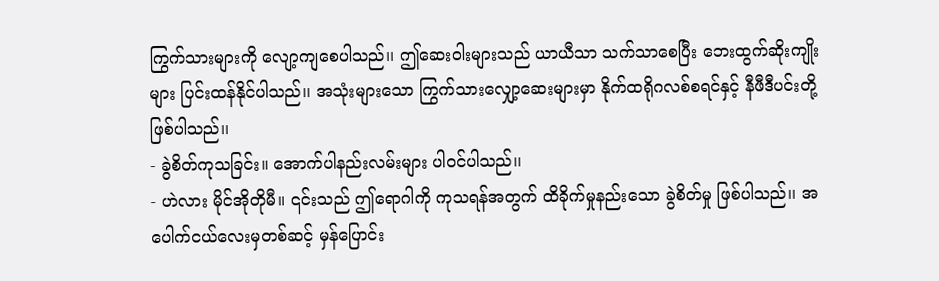ကြွက်သားများကို လျော့ကျစေပါသည်၊၊ ဤဆေးဝါးများသည် ယာယီသာ သက်သာစေပြီး ဘေးထွက်ဆိုးကျိုးများ ပြင်းထန်နိုင်ပါသည်၊၊ အသုံးများသော ကြွက်သားလျှော့ဆေးများမှာ နိုက်ထရိုဂလစ်စရင်နှင့် နီဖီဒီပင်းတို့ ဖြစ်ပါသည်၊၊
- ခွဲစိတ်ကုသခြင်း။ အောက်ပါနည်းလမ်းများ ပါဝင်ပါသည်၊၊
- ဟဲလား မိုင်အိုတိုမီ။ ၎င်းသည် ဤရောဂါကို ကုသရန်အတွက် ထိခိုက်မှုနည်းသော ခွဲစိတ်မှု ဖြစ်ပါသည်၊၊ အပေါက်ငယ်လေးမှတစ်ဆင့် မှန်ပြောင်း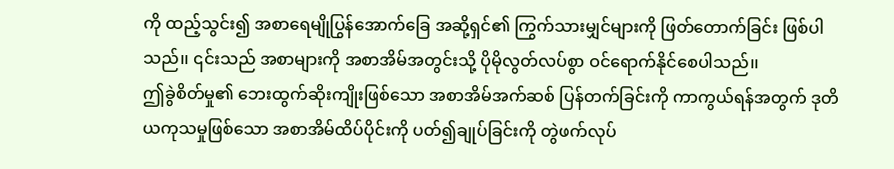ကို ထည့်သွင်း၍ အစာရေမျိုပြွန်အောက်ခြေ အဆို့ရှင်၏ ကြွက်သားမျှင်များကို ဖြတ်တောက်ခြင်း ဖြစ်ပါသည်၊၊ ၎င်းသည် အစာများကို အစာအိမ်အတွင်းသို့ ပိုမိုလွတ်လပ်စွာ ဝင်ရောက်နိုင်စေပါသည်၊၊
ဤခွဲစိတ်မှု၏ ဘေးထွက်ဆိုးကျိုးဖြစ်သော အစာအိမ်အက်ဆစ် ပြန်တက်ခြင်းကို ကာကွယ်ရန်အတွက် ဒုတိယကုသမှုဖြစ်သော အစာအိမ်ထိပ်ပိုင်းကို ပတ်၍ချုပ်ခြင်းကို တွဲဖက်လုပ်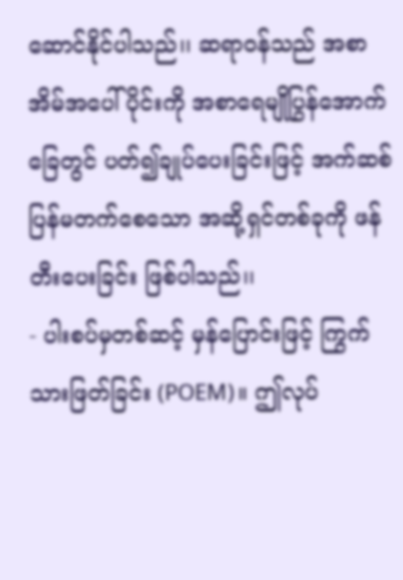ဆောင်နိုင်ပါသည်၊၊ ဆရာဝန်သည် အစာအိမ်အပေါ်ပိုင်းကို အစာရေမျိုပြွန်အောက်ခြေတွင် ပတ်၍ချုပ်ပေးခြင်းဖြင့် အက်ဆစ်ပြန်မတက်စေသော အဆို့ရှင်တစ်ခုကို ဖန်တီးပေးခြင်း ဖြစ်ပါသည်၊၊
- ပါးစပ်မှတစ်ဆင့် မှန်ပြောင်းဖြင့် ကြွက်သားဖြတ်ခြင်း (POEM)။ ဤလုပ်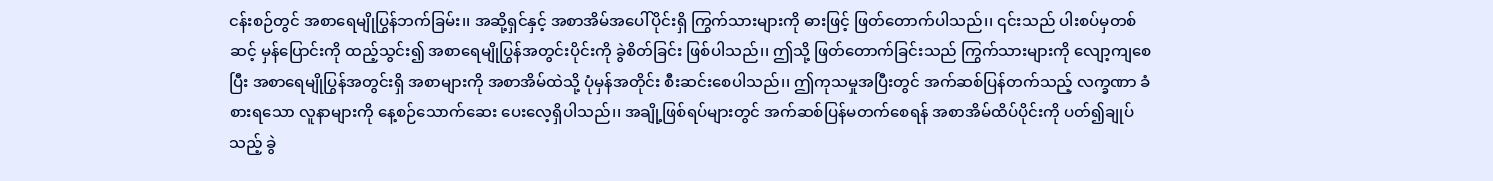ငန်းစဉ်တွင် အစာရေမျိုပြွန်ဘက်ခြမ်း၊၊ အဆို့ရှင်နှင့် အစာအိမ်အပေါ်ပိုင်းရှိ ကြွက်သားများကို ဓားဖြင့် ဖြတ်တောက်ပါသည်၊၊ ၎င်းသည် ပါးစပ်မှတစ်ဆင့် မှန်ပြောင်းကို ထည့်သွင်း၍ အစာရေမျိုပြွန်အတွင်းပိုင်းကို ခွဲစိတ်ခြင်း ဖြစ်ပါသည်၊၊ ဤသို့ ဖြတ်တောက်ခြင်းသည် ကြွက်သားများကို လျော့ကျစေပြီး အစာရေမျိုပြွန်အတွင်းရှိ အစာများကို အစာအိမ်ထဲသို့ ပုံမှန်အတိုင်း စီးဆင်းစေပါသည်၊၊ ဤကုသမှုအပြီးတွင် အက်ဆစ်ပြန်တက်သည့် လက္ခဏာ ခံစားရသော လူနာများကို နေ့စဉ်သောက်ဆေး ပေးလေ့ရှိပါသည်၊၊ အချို့ဖြစ်ရပ်များတွင် အက်ဆစ်ပြန်မတက်စေရန် အစာအိမ်ထိပ်ပိုင်းကို ပတ်၍ချုပ်သည့် ခွဲ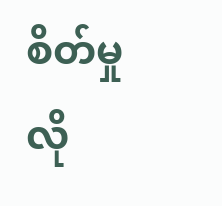စိတ်မှု လို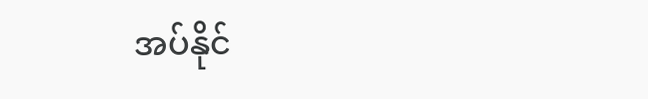အပ်နိုင်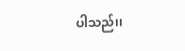ပါသည်၊၊